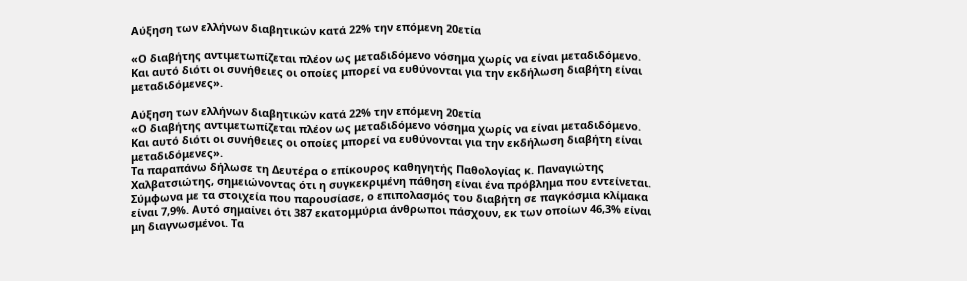Αύξηση των ελλήνων διαβητικών κατά 22% την επόμενη 20ετία

«Ο διαβήτης αντιμετωπίζεται πλέον ως μεταδιδόμενο νόσημα χωρίς να είναι μεταδιδόμενο. Και αυτό διότι οι συνήθειες οι οποίες μπορεί να ευθύνονται για την εκδήλωση διαβήτη είναι μεταδιδόμενες».

Αύξηση των ελλήνων διαβητικών κατά 22% την επόμενη 20ετία
«Ο διαβήτης αντιμετωπίζεται πλέον ως μεταδιδόμενο νόσημα χωρίς να είναι μεταδιδόμενο. Και αυτό διότι οι συνήθειες οι οποίες μπορεί να ευθύνονται για την εκδήλωση διαβήτη είναι μεταδιδόμενες».
Τα παραπάνω δήλωσε τη Δευτέρα ο επίκουρος καθηγητής Παθολογίας κ. Παναγιώτης Χαλβατσιώτης, σημειώνοντας ότι η συγκεκριμένη πάθηση είναι ένα πρόβλημα που εντείνεται. Σύμφωνα με τα στοιχεία που παρουσίασε, ο επιπολασμός του διαβήτη σε παγκόσμια κλίμακα είναι 7,9%. Αυτό σημαίνει ότι 387 εκατομμύρια άνθρωποι πάσχουν, εκ των οποίων 46,3% είναι μη διαγνωσμένοι. Τα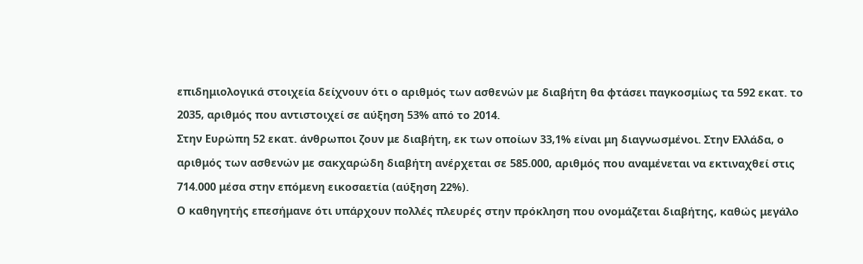επιδημιολογικά στοιχεία δείχνουν ότι ο αριθμός των ασθενών με διαβήτη θα φτάσει παγκοσμίως τα 592 εκατ. το 2035, αριθμός που αντιστοιχεί σε αύξηση 53% από το 2014.
Στην Ευρώπη 52 εκατ. άνθρωποι ζουν με διαβήτη, εκ των οποίων 33,1% είναι μη διαγνωσμένοι. Στην Ελλάδα, ο αριθμός των ασθενών με σακχαρώδη διαβήτη ανέρχεται σε 585.000, αριθμός που αναμένεται να εκτιναχθεί στις 714.000 μέσα στην επόμενη εικοσαετία (αύξηση 22%).
Ο καθηγητής επεσήμανε ότι υπάρχουν πολλές πλευρές στην πρόκληση που ονομάζεται διαβήτης, καθώς μεγάλο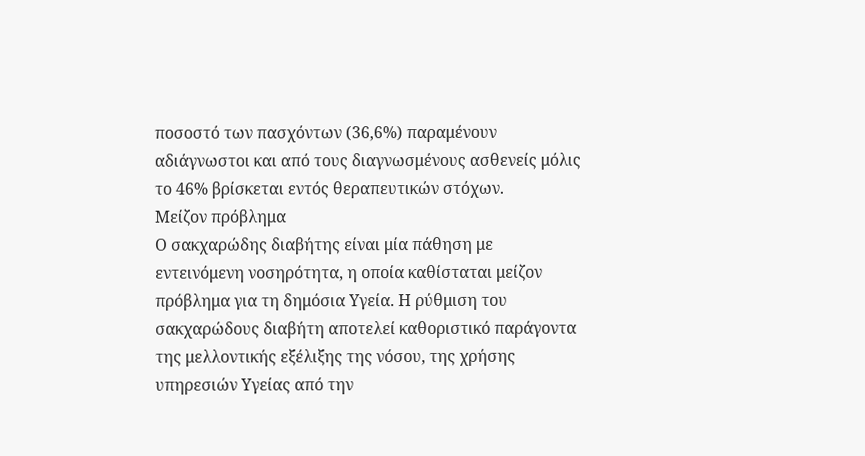ποσοστό των πασχόντων (36,6%) παραμένουν αδιάγνωστοι και από τους διαγνωσμένους ασθενείς μόλις το 46% βρίσκεται εντός θεραπευτικών στόχων.
Μείζον πρόβλημα
Ο σακχαρώδης διαβήτης είναι μία πάθηση με εντεινόμενη νοσηρότητα, η οποία καθίσταται μείζον πρόβλημα για τη δημόσια Υγεία. Η ρύθμιση του σακχαρώδους διαβήτη αποτελεί καθοριστικό παράγοντα της μελλοντικής εξέλιξης της νόσου, της χρήσης υπηρεσιών Υγείας από την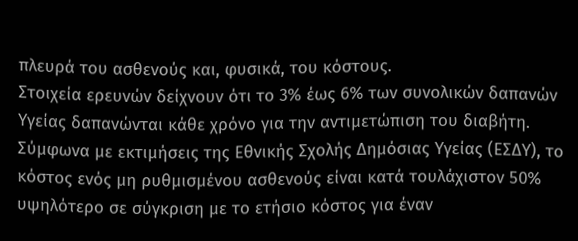πλευρά του ασθενούς και, φυσικά, του κόστους.
Στοιχεία ερευνών δείχνουν ότι το 3% έως 6% των συνολικών δαπανών Υγείας δαπανώνται κάθε χρόνο για την αντιμετώπιση του διαβήτη. Σύμφωνα με εκτιμήσεις της Εθνικής Σχολής Δημόσιας Υγείας (ΕΣΔΥ), το κόστος ενός μη ρυθμισμένου ασθενούς είναι κατά τουλάχιστον 50% υψηλότερο σε σύγκριση με το ετήσιο κόστος για έναν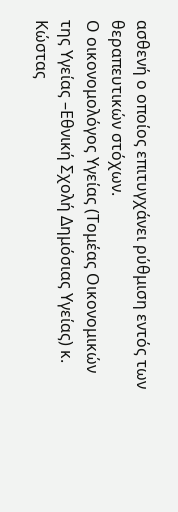ασθενή ο οποίος επιτυγχάνει ρύθμιση εντός των θεραπευτικών στόχων.
Ο οικονομολόγος Υγείας (Τομέας Οικονομικών της Υγείας –Εθνική Σχολή Δημόσιας Υγείας) κ. Κώστας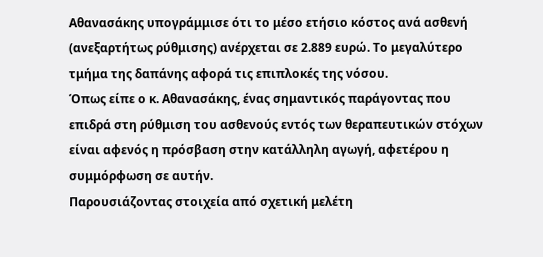Αθανασάκης υπογράμμισε ότι το μέσο ετήσιο κόστος ανά ασθενή (ανεξαρτήτως ρύθμισης) ανέρχεται σε 2.889 ευρώ. Το μεγαλύτερο τμήμα της δαπάνης αφορά τις επιπλοκές της νόσου.
Όπως είπε ο κ. Αθανασάκης, ένας σημαντικός παράγοντας που επιδρά στη ρύθμιση του ασθενούς εντός των θεραπευτικών στόχων είναι αφενός η πρόσβαση στην κατάλληλη αγωγή, αφετέρου η συμμόρφωση σε αυτήν.
Παρουσιάζοντας στοιχεία από σχετική μελέτη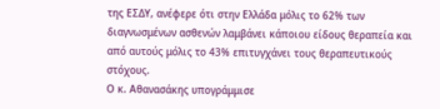της ΕΣΔΥ, ανέφερε ότι στην Ελλάδα μόλις το 62% των διαγνωσμένων ασθενών λαμβάνει κάποιου είδους θεραπεία και από αυτούς μόλις το 43% επιτυγχάνει τους θεραπευτικούς στόχους.
Ο κ. Αθανασάκης υπογράμμισε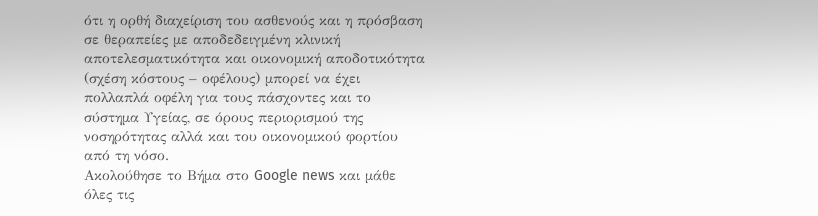ότι η ορθή διαχείριση του ασθενούς και η πρόσβαση σε θεραπείες με αποδεδειγμένη κλινική αποτελεσματικότητα και οικονομική αποδοτικότητα (σχέση κόστους – οφέλους) μπορεί να έχει πολλαπλά οφέλη για τους πάσχοντες και το σύστημα Υγείας, σε όρους περιορισμού της νοσηρότητας αλλά και του οικονομικού φορτίου από τη νόσο.
Ακολούθησε το Βήμα στο Google news και μάθε όλες τις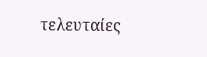τελευταίες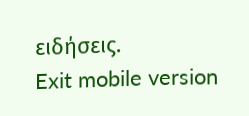ειδήσεις.
Exit mobile version